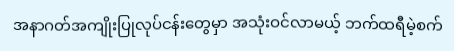အနာဂတ်အကျိုးပြုလုပ်ငန်းတွေမှာ အသုံးဝင်လာမယ့် ဘက်ထရီမဲ့စက်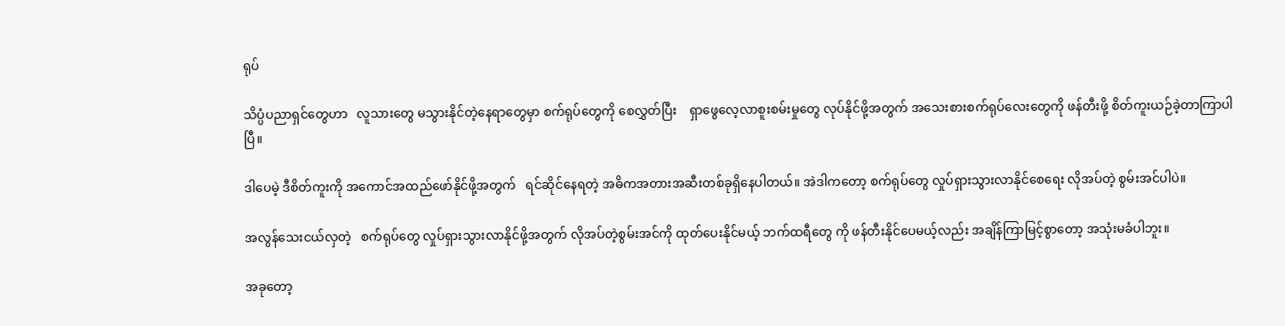ရုပ်

သိပ္ပံပညာရှင်တွေဟာ   လူသားတွေ မသွားနိုင်တဲ့နေရာတွေမှာ စက်ရုပ်တွေကို စေလွှတ်ပြီး    ရှာဖွေလေ့လာစူးစမ်းမှုတွေ လုပ်နိုင်ဖို့အတွက် အသေးစားစက်ရုပ်လေးတွေကို ဖန်တီးဖို့ စိတ်ကူးယဉ်ခဲ့တာကြာပါပြီ။

ဒါပေမဲ့ ဒီစိတ်ကူးကို အကောင်အထည်ဖော်နိုင်ဖို့အတွက်   ရင်ဆိုင်နေရတဲ့ အဓိကအတားအဆီးတစ်ခုရှိနေပါတယ်။ အဲဒါကတော့ စက်ရုပ်တွေ လှုပ်ရှားသွားလာနိုင်စေရေး လိုအပ်တဲ့ စွမ်းအင်ပါပဲ။

အလွန်သေးငယ်လှတဲ့   စက်ရုပ်တွေ လှုပ်ရှားသွားလာနိုင်ဖို့အတွက် လိုအပ်တဲ့စွမ်းအင်ကို ထုတ်ပေးနိုင်မယ့် ဘက်ထရီတွေ ကို ဖန်တီးနိုင်ပေမယ့်လည်း အချိန်ကြာမြင့်စွာတော့ အသုံးမခံပါဘူး။

အခုတော့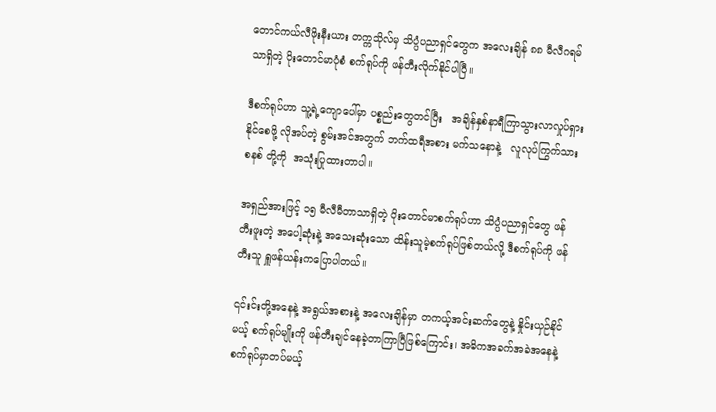တောင်ကယ်လီဖိုးနီးယား တက္ကသိုလ်မှ သိပ္ပံပညာရှင်တွေက အလေးချိန် ၈၈ မီလီဂရမ်သာရှိတဲ့ ပိုးတောင်မာပုံစံ စက်ရုပ်ကို ဖန်တီးလိုက်နိုင်ပါပြီ။

ဒီစက်ရုပ်ဟာ သူ့ရဲ့ကျောပေါ်မှာ ပစ္စည်းတွေတင်ပြီး   အချိန်နှစ်နာရီကြာသွားလာလှုပ်ရှားနိုင်စေဖို့ လိုအပ်တဲ့ စွမ်းအင်အတွက် ဘက်ထရီအစား မက်သနောနဲ့   လူလုပ်ကြွက်သားစနစ် တို့ကို  အသုံးပြုထားတာပါ။

အရှည်အားဖြင့် ၁၅ မီလီမီတာသာရှိတဲ့ ပိုးတောင်မာစက်ရုပ်ဟာ သိပ္ပံပညာရှင်တွေ ဖန်တီးဖူးတဲ့ အပေါ့ဆုံးနဲ့ အသေးဆုံးသော ထိန်းသူမဲ့စက်ရုပ်ဖြစ်တယ်လို့ ဒီစက်ရုပ်ကို ဖန်တီးသူ ရှူဖန်ယန်းကပြောပါတယ်။

၎င်းင်းတို့အနေနဲ့ အရွယ်အစားနဲ့ အလေးချိန်မှာ တကယ့်အင်းဆက်တွေနဲ့ နှိုင်းယှဉ်နိုင်မယ့် စက်ရုပ်မျိုးကို ဖန်တီးချင်နေခဲ့တာကြာပြီဖြစ်ကြောင်း၊ အဓိကအခက်အခဲအနေနဲ့ စက်ရုပ်မှာတပ်မယ့်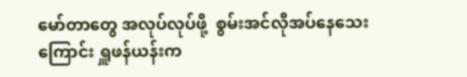မော်တာတွေ အလုပ်လုပ်ဖို့  စွမ်းအင်လိုအပ်နေသေးကြောင်း ရှူဖန်ယန်းက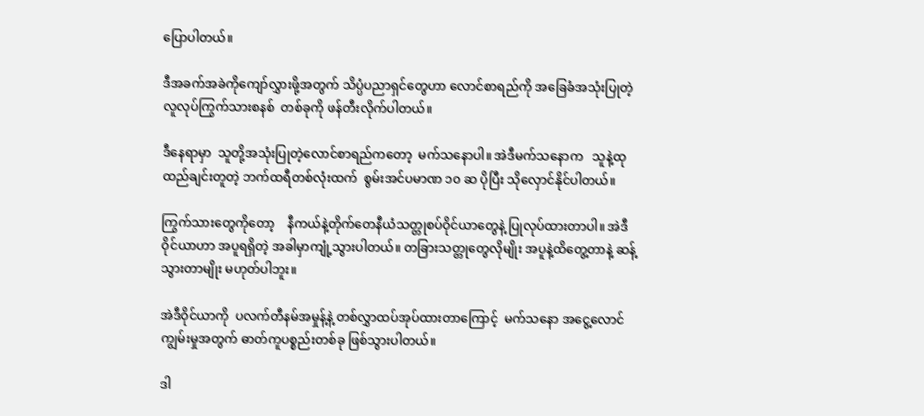ပြောပါတယ်။

ဒီအခက်အခဲကိုကျော်လွှားဖို့အတွက် သိပ္ပံပညာရှင်တွေဟာ လောင်စာရည်ကို အခြေခံအသုံးပြုတဲ့    လူလုပ်ကြွက်သားစနစ်  တစ်ခုကို ဖန်တီးလိုက်ပါတယ်။

ဒီနေရာမှာ  သူတို့အသုံးပြုတဲ့လောင်စာရည်ကတော့  မက်သနောပါ။ အဲဒီမက်သနောက   သူနဲ့ထုထည်ချင်းတူတဲ့ ဘက်ထရီတစ်လုံးထက်  စွမ်းအင်ပမာဏ ၁၀ ဆ ပိုပြီး သိုလှောင်နိုင်ပါတယ်။

ကြွက်သားတွေကိုတော့    နီကယ်နဲ့တိုက်တေနီယံသတ္တုစပ်ဝိုင်ယာတွေနဲ့ ပြုလုပ်ထားတာပါ။ အဲဒီဝိုင်ယာဟာ အပူရရှိတဲ့ အခါမှာကျုံ့သွားပါတယ်။ တခြားသတ္တုတွေလိုမျိုး အပူနဲ့ထိတွေ့တာနဲ့ ဆန့်သွားတာမျိုး မဟုတ်ပါဘူး။

အဲဒီဝိုင်ယာကို  ပလက်တီနမ်အမှုန့်နဲ့ တစ်လွှာထပ်အုပ်ထားတာကြောင့်  မက်သနော အငွေ့လောင်ကျွမ်းမှုအတွက် ဓာတ်ကူပစ္စည်းတစ်ခု ဖြစ်သွားပါတယ်။

ဒါ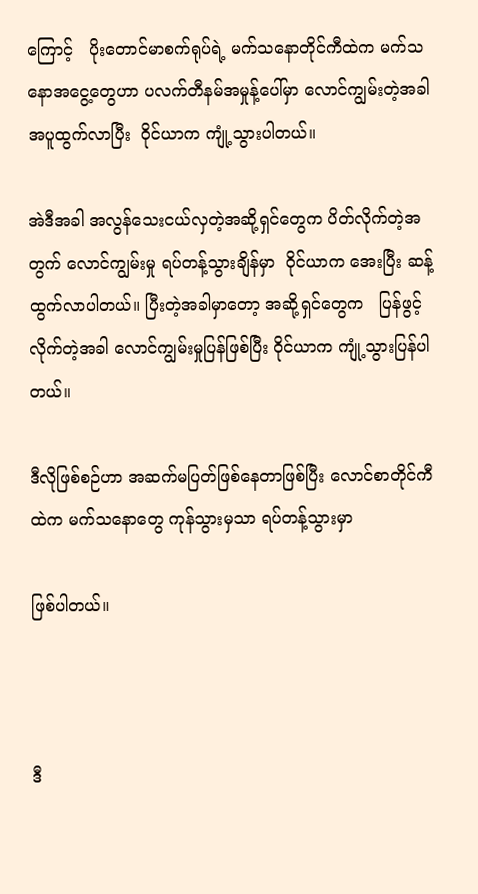ကြောင့်   ပိုးတောင်မာစက်ရုပ်ရဲ့ မက်သနောတိုင်ကီထဲက မက်သနောအငွေ့တွေဟာ ပလက်တီနမ်အမှုန့်ပေါ်မှာ လောင်ကျွမ်းတဲ့အခါ အပူထွက်လာပြီး  ဝိုင်ယာက ကျုံ့သွားပါတယ်။

အဲဒီအခါ အလွန်သေးငယ်လှတဲ့အဆို့ရှင်တွေက ပိတ်လိုက်တဲ့အတွက် လောင်ကျွမ်းမှု ရပ်တန့်သွားချိန်မှာ  ဝိုင်ယာက အေးပြီး ဆန့်ထွက်လာပါတယ်။ ပြီးတဲ့အခါမှာတော့ အဆို့ရှင်တွေက   ပြန်ဖွင့်လိုက်တဲ့အခါ လောင်ကျွမ်းမှုပြန်ဖြစ်ပြီး ဝိုင်ယာက ကျုံ့သွားပြန်ပါတယ်။

ဒီလိုဖြစ်စဉ်ဟာ အဆက်မပြတ်ဖြစ်နေတာဖြစ်ပြီး လောင်စာတိုင်ကီထဲက မက်သနောတွေ ကုန်သွားမှသာ ရပ်တန့်သွားမှာ

ဖြစ်ပါတယ်။



ဒီ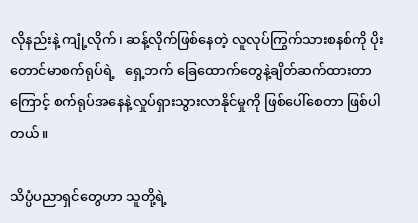လိုနည်းနဲ့ ကျုံ့လိုက်၊ ဆန့်လိုက်ဖြစ်နေတဲ့ လူလုပ်ကြွက်သားစနစ်ကို ပိုးတောင်မာစက်ရုပ်ရဲ့   ရှေ့ဘက် ခြေထောက်တွေနဲ့ချိတ်ဆက်ထားတာကြောင့် စက်ရုပ်အနေနဲ့လှုပ်ရှားသွားလာနိုင်မှုကို ဖြစ်ပေါ်စေတာ ဖြစ်ပါတယ်။

သိပ္ပံပညာရှင်တွေဟာ သူတို့ရဲ့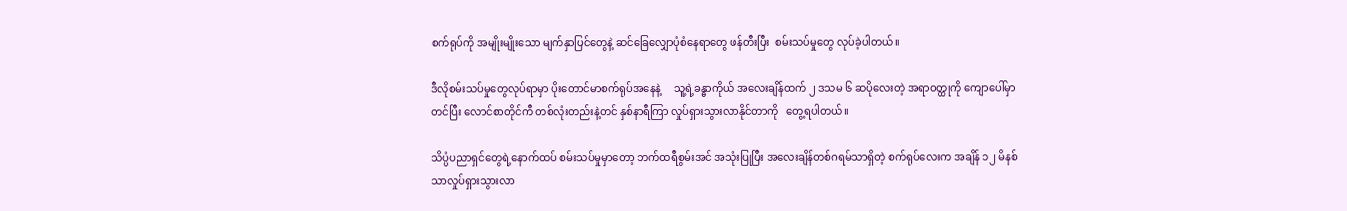စက်ရုပ်ကို အမျိုးမျိုးသော မျက်နှာပြင်တွေနဲ့ ဆင်ခြေလျှောပုံစံနေရာတွေ ဖန်တီးပြီး  စမ်းသပ်မှုတွေ လုပ်ခဲ့ပါတယ်။

ဒီလိုစမ်းသပ်မှုတွေလုပ်ရာမှာ ပိုးတောင်မာစက်ရုပ်အနေနဲ့     သူ့ရဲ့ခန္ဓာကိုယ် အလေးချိန်ထက် ၂ ဒသမ ၆ ဆပိုလေးတဲ့ အရာဝတ္ထုကို ကျောပေါ်မှာတင်ပြီး လောင်စာတိုင်ကီ တစ်လုံးတည်းနဲ့တင် နှစ်နာရီကြာ လှုပ်ရှားသွားလာနိုင်တာကို   တွေ့ရပါတယ်။

သိပ္ပံပညာရှင်တွေရဲ့နောက်ထပ် စမ်းသပ်မှုမှာတော့ ဘက်ထရီစွမ်းအင် အသုံးပြုပြီး အလေးချိန်တစ်ဂရမ်သာရှိတဲ့ စက်ရုပ်လေးက အချိန် ၁၂ မိနစ်သာလှုပ်ရှားသွားလာ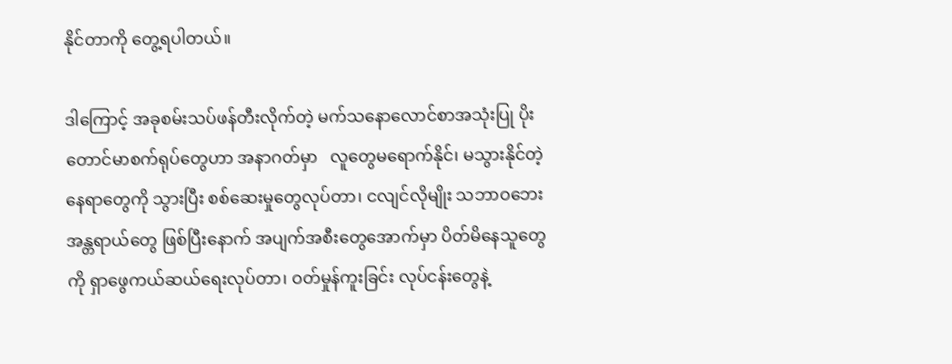နိုင်တာကို တွေ့ရပါတယ်။

ဒါကြောင့် အခုစမ်းသပ်ဖန်တီးလိုက်တဲ့ မက်သနောလောင်စာအသုံးပြု ပိုးတောင်မာစက်ရုပ်တွေဟာ အနာဂတ်မှာ   လူတွေမရောက်နိုင်၊ မသွားနိုင်တဲ့နေရာတွေကို သွားပြီး စစ်ဆေးမှုတွေလုပ်တာ၊ ငလျင်လိုမျိုး သဘာဝဘေးအန္တရာယ်တွေ ဖြစ်ပြီးနောက် အပျက်အစီးတွေအောက်မှာ ပိတ်မိနေသူတွေကို ရှာဖွေကယ်ဆယ်ရေးလုပ်တာ၊ ဝတ်မှုန်ကူးခြင်း လုပ်ငန်းတွေနဲ့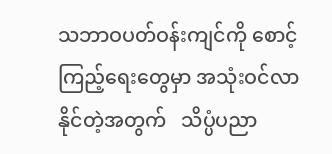သဘာဝပတ်ဝန်းကျင်ကို စောင့်ကြည့်ရေးတွေမှာ အသုံးဝင်လာနိုင်တဲ့အတွက်   သိပ္ပံပညာ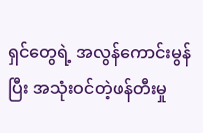ရှင်တွေရဲ့ အလွန်ကောင်းမွန်ပြီး အသုံးဝင်တဲ့ဖန်တီးမှု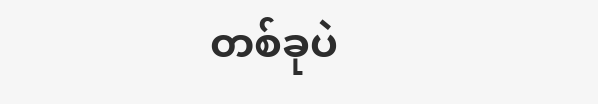တစ်ခုပဲ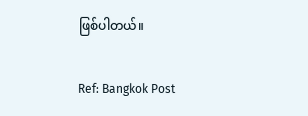ဖြစ်ပါတယ်။

Ref: Bangkok Post